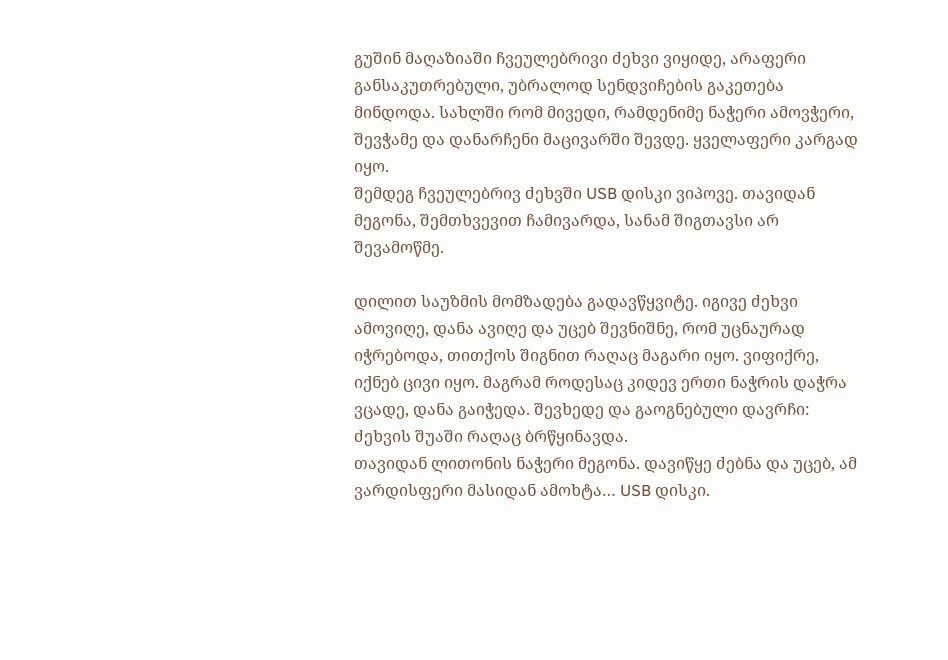გუშინ მაღაზიაში ჩვეულებრივი ძეხვი ვიყიდე, არაფერი განსაკუთრებული, უბრალოდ სენდვიჩების გაკეთება მინდოდა. სახლში რომ მივედი, რამდენიმე ნაჭერი ამოვჭერი, შევჭამე და დანარჩენი მაცივარში შევდე. ყველაფერი კარგად იყო.
შემდეგ ჩვეულებრივ ძეხვში USB დისკი ვიპოვე. თავიდან მეგონა, შემთხვევით ჩამივარდა, სანამ შიგთავსი არ შევამოწმე.

დილით საუზმის მომზადება გადავწყვიტე. იგივე ძეხვი ამოვიღე, დანა ავიღე და უცებ შევნიშნე, რომ უცნაურად იჭრებოდა, თითქოს შიგნით რაღაც მაგარი იყო. ვიფიქრე, იქნებ ცივი იყო. მაგრამ როდესაც კიდევ ერთი ნაჭრის დაჭრა ვცადე, დანა გაიჭედა. შევხედე და გაოგნებული დავრჩი: ძეხვის შუაში რაღაც ბრწყინავდა.
თავიდან ლითონის ნაჭერი მეგონა. დავიწყე ძებნა და უცებ, ამ ვარდისფერი მასიდან ამოხტა… USB დისკი.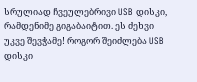სრულიად ჩვეულებრივი USB დისკი, რამდენიმე გიგაბაიტით. ეს ძეხვი უკვე შევჭამე! როგორ შეიძლება USB დისკი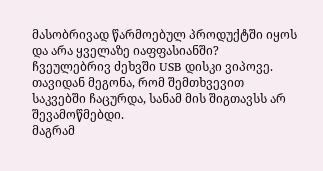მასობრივად წარმოებულ პროდუქტში იყოს და არა ყველაზე იაფფასიანში?
ჩვეულებრივ ძეხვში USB დისკი ვიპოვე. თავიდან მეგონა, რომ შემთხვევით საკვებში ჩაცურდა, სანამ მის შიგთავსს არ შევამოწმებდი.
მაგრამ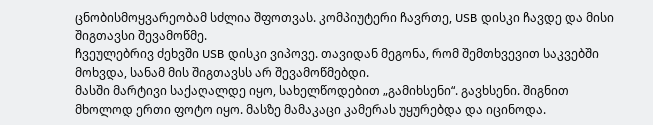ცნობისმოყვარეობამ სძლია შფოთვას. კომპიუტერი ჩავრთე, USB დისკი ჩავდე და მისი შიგთავსი შევამოწმე.
ჩვეულებრივ ძეხვში USB დისკი ვიპოვე. თავიდან მეგონა, რომ შემთხვევით საკვებში მოხვდა, სანამ მის შიგთავსს არ შევამოწმებდი.
მასში მარტივი საქაღალდე იყო, სახელწოდებით „გამიხსენი“. გავხსენი. შიგნით მხოლოდ ერთი ფოტო იყო. მასზე მამაკაცი კამერას უყურებდა და იცინოდა.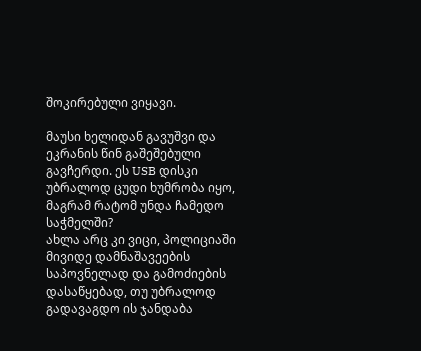შოკირებული ვიყავი.

მაუსი ხელიდან გავუშვი და ეკრანის წინ გაშეშებული გავჩერდი. ეს USB დისკი უბრალოდ ცუდი ხუმრობა იყო, მაგრამ რატომ უნდა ჩამედო საჭმელში?
ახლა არც კი ვიცი, პოლიციაში მივიდე დამნაშავეების საპოვნელად და გამოძიების დასაწყებად, თუ უბრალოდ გადავაგდო ის ჯანდაბა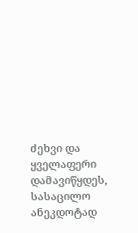ძეხვი და ყველაფერი დამავიწყდეს, სასაცილო ანეკდოტად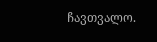ჩავთვალო.